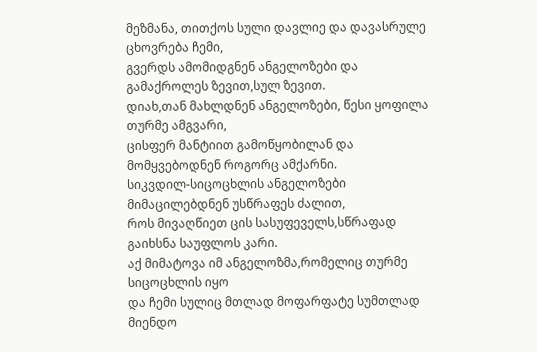მეზმანა, თითქოს სული დავლიე და დავასრულე ცხოვრება ჩემი,
გვერდს ამომიდგნენ ანგელოზები და გამაქროლეს ზევით,სულ ზევით.
დიახ,თან მახლდნენ ანგელოზები, წესი ყოფილა თურმე ამგვარი,
ცისფერ მანტიით გამოწყობილან და მომყვებოდნენ როგორც ამქარნი.
სიკვდილ-სიცოცხლის ანგელოზები მიმაცილებდნენ უსწრაფეს ძალით,
როს მივაღწიეთ ცის სასუფეველს,სწრაფად გაიხსნა საუფლოს კარი.
აქ მიმატოვა იმ ანგელოზმა,რომელიც თურმე სიცოცხლის იყო
და ჩემი სულიც მთლად მოფარფატე სუმთლად მიენდო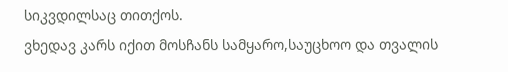სიკვდილსაც თითქოს.
ვხედავ კარს იქით მოსჩანს სამყარო,საუცხოო და თვალის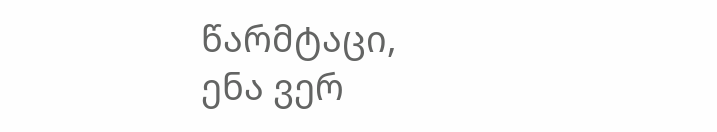წარმტაცი,
ენა ვერ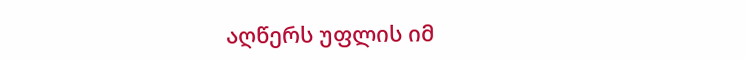აღწერს უფლის იმ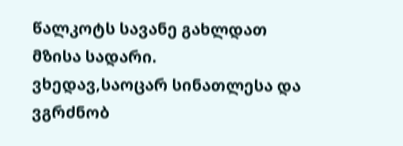წალკოტს სავანე გახლდათ მზისა სადარი.
ვხედავ,საოცარ სინათლესა და ვგრძნობ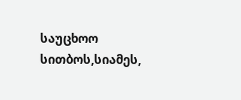საუცხოო სითბოს,სიამეს,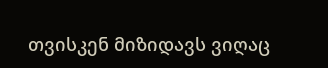თვისკენ მიზიდავს ვიღაც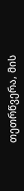თეთრწვერა, მის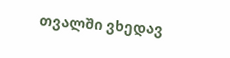თვალში ვხედავ